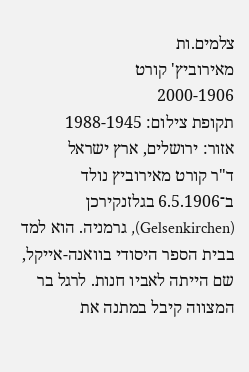צלמים.ות
מאירוביץ' קורט
2000-1906
תקופת צילום: 1988-1945
אזור: ירושלים, ארץ ישראל
ד"ר קורט מאירוביץ נולד ב־6.5.1906 בגלזנקירכן (Gelsenkirchen), גרמניה. הוא למד בבית הספר היסודי בוואנה-אייקל, שם הייתה לאביו חנות. לרגל בר המצווה קיבל במתנה את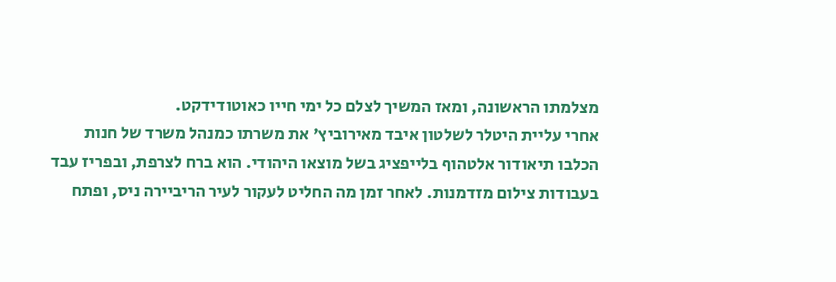מצלמתו הראשונה, ומאז המשיך לצלם כל ימי חייו כאוטודידקט.
אחרי עליית היטלר לשלטון איבד מאירוביץ' את משרתו כמנהל משרד של חנות הכלבו תיאודור אלטהוף בלייפציג בשל מוצאו היהודי. הוא ברח לצרפת, ובפריז עבד בעבודות צילום מזדמנות. לאחר זמן מה החליט לעקור לעיר הריביירה ניס, ופתח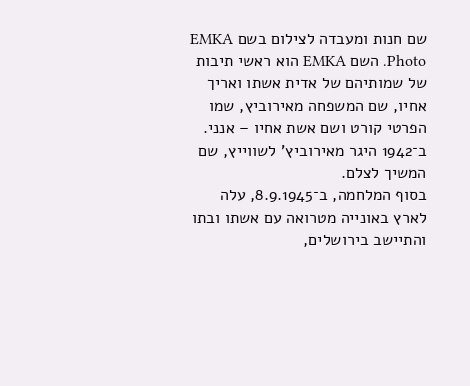שם חנות ומעבדה לצילום בשם EMKA Photo. השם EMKA הוא ראשי תיבות של שמותיהם של אדית אשתו ואריך אחיו, שם המשפחה מאירוביץ, שמו הפרטי קורט ושם אשת אחיו – אנני. ב־1942 היגר מאירוביץ' לשווייץ, שם המשיך לצלם.
בסוף המלחמה, ב־8.9.1945, עלה לארץ באונייה מטרואה עם אשתו ובתו והתיישב בירושלים,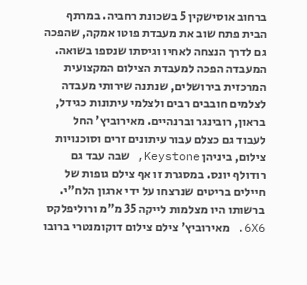ברחוב אוסישקין 5 בשכונת רחביה. במרתף הבית פתח שוב את מעבדת פוטו אמקה, שהפכה גם לדרך הנצחה לאחיו וגיסתו שנספו בשואה. המעבדה הפכה למעבדת הצילום המקצועית המרכזית בירושלים, שנתנה שירותי מעבדה לצלמים חובבים רבים ולצלמי עיתונות כגידל, בראון, רובינגר וברנהיים. מאירוביץ' החל לעבוד גם כצלם עבור עיתונים זרים וסוכנויות צילום, ביניהן Keystone, שבה עבד גם רודולף יונס. במסגרת זו אף צילם גופות של חיילים בריטים שנרצחו על ידי ארגון הלח"י. ברשותו היו מצלמות לייקה 35 מ"מ ורוליפלקס 6X6. מאירוביץ' צילם צילום דוקומנטרי ברובו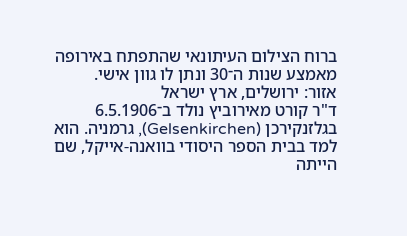ברוח הצילום העיתונאי שהתפתח באירופה מאמצע שנות ה־30 ונתן לו גוון אישי.
אזור: ירושלים, ארץ ישראל
ד"ר קורט מאירוביץ נולד ב־6.5.1906 בגלזנקירכן (Gelsenkirchen), גרמניה. הוא למד בבית הספר היסודי בוואנה-אייקל, שם הייתה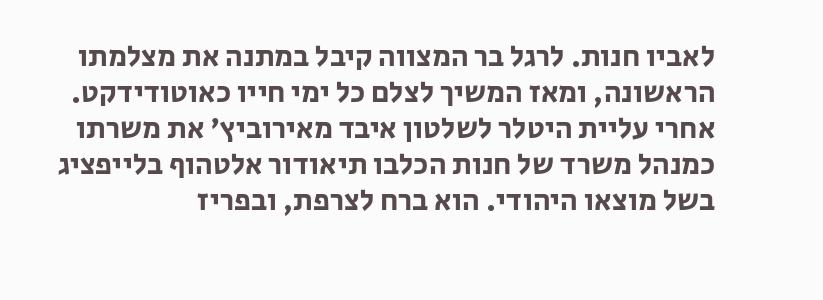לאביו חנות. לרגל בר המצווה קיבל במתנה את מצלמתו הראשונה, ומאז המשיך לצלם כל ימי חייו כאוטודידקט.
אחרי עליית היטלר לשלטון איבד מאירוביץ' את משרתו כמנהל משרד של חנות הכלבו תיאודור אלטהוף בלייפציג בשל מוצאו היהודי. הוא ברח לצרפת, ובפריז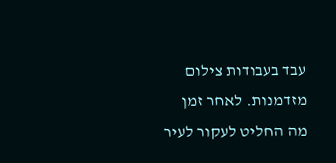עבד בעבודות צילום מזדמנות. לאחר זמן מה החליט לעקור לעיר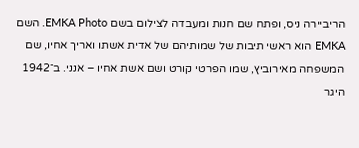הריביירה ניס, ופתח שם חנות ומעבדה לצילום בשם EMKA Photo. השם EMKA הוא ראשי תיבות של שמותיהם של אדית אשתו ואריך אחיו, שם המשפחה מאירוביץ, שמו הפרטי קורט ושם אשת אחיו – אנני. ב־1942 היגר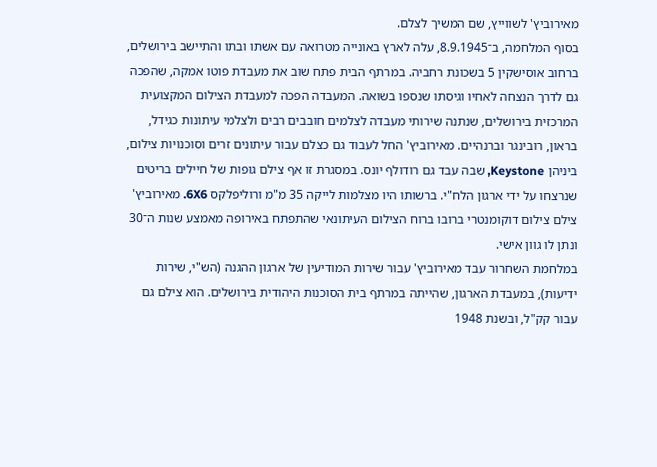מאירוביץ' לשווייץ, שם המשיך לצלם.
בסוף המלחמה, ב־8.9.1945, עלה לארץ באונייה מטרואה עם אשתו ובתו והתיישב בירושלים, ברחוב אוסישקין 5 בשכונת רחביה. במרתף הבית פתח שוב את מעבדת פוטו אמקה, שהפכה גם לדרך הנצחה לאחיו וגיסתו שנספו בשואה. המעבדה הפכה למעבדת הצילום המקצועית המרכזית בירושלים, שנתנה שירותי מעבדה לצלמים חובבים רבים ולצלמי עיתונות כגידל, בראון, רובינגר וברנהיים. מאירוביץ' החל לעבוד גם כצלם עבור עיתונים זרים וסוכנויות צילום, ביניהן Keystone, שבה עבד גם רודולף יונס. במסגרת זו אף צילם גופות של חיילים בריטים שנרצחו על ידי ארגון הלח"י. ברשותו היו מצלמות לייקה 35 מ"מ ורוליפלקס 6X6. מאירוביץ' צילם צילום דוקומנטרי ברובו ברוח הצילום העיתונאי שהתפתח באירופה מאמצע שנות ה־30 ונתן לו גוון אישי.
במלחמת השחרור עבד מאירוביץ' עבור שירות המודיעין של ארגון ההגנה (הש"י, שירות ידיעות), במעבדת הארגון, שהייתה במרתף בית הסוכנות היהודית בירושלים. הוא צילם גם עבור קק"ל, ובשנת 1948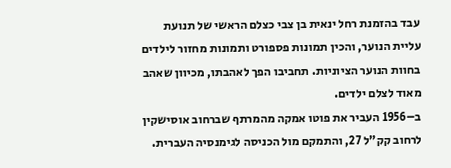עבד בהזמנת רחל ינאית בן צבי כצלם הראשי של תנועת עליית הנוער, והכין תמונות פספורט ותמונות מחזור לילדים בחוות הנוער הציוניות. תחביבו הפך לאהבתו, מכיוון שאהב מאוד לצלם ילדים.
ב–1956 העביר את פוטו אמקה מהמרתף שברחוב אוסישקין לרחוב קק"ל 27, והתמקם מול הכניסה לגימנסיה העברית.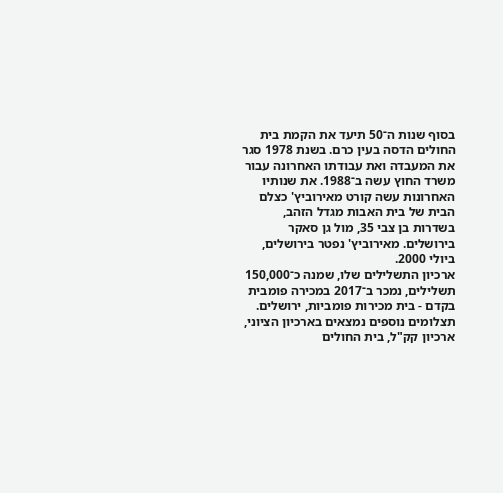בסוף שנות ה־50 תיעד את הקמת בית החולים הדסה בעין כרם. בשנת 1978 סגר את המעבדה ואת עבודתו האחרונה עבור משרד החוץ עשה ב־1988. את שנותיו האחרונות עשה קורט מאירוביץ' כצלם הבית של בית האבות מגדל הזהב, בשדרות בן צבי 35, מול גן סאקר בירושלים. מאירוביץ' נפטר בירושלים, ביולי 2000.
ארכיון התשלילים שלו, שמנה כ־150,000 תשלילים, נמכר ב־2017 במכירה פומבית בקדם - בית מכירות פומביות, ירושלים. תצלומים נוספים נמצאים בארכיון הציוני, ארכיון קק"ל, בית החולים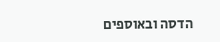הדסה ובאוספים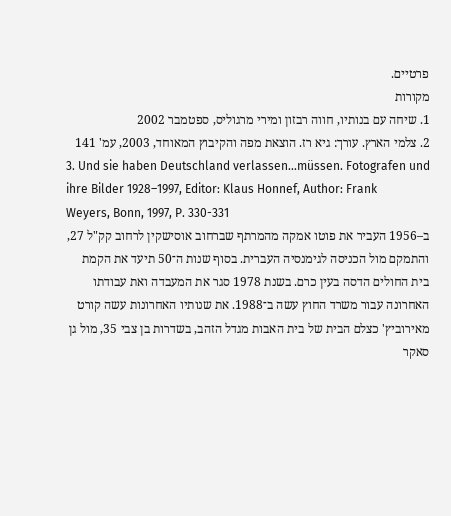פרטיים.
מקורות
1. שיחה עם בנותיו, חווה רבזון ומירי מרגוליס, ספטמבר 2002
2. צלמי הארץ. עורך: גיא רז. הוצאת מפה והקיבוץ המאוחד, 2003, עמ' 141
3. Und sie haben Deutschland verlassen...müssen. Fotografen und ihre Bilder 1928–1997, Editor: Klaus Honnef, Author: Frank Weyers, Bonn, 1997, P. 330-331
ב–1956 העביר את פוטו אמקה מהמרתף שברחוב אוסישקין לרחוב קק"ל 27, והתמקם מול הכניסה לגימנסיה העברית. בסוף שנות ה־50 תיעד את הקמת בית החולים הדסה בעין כרם. בשנת 1978 סגר את המעבדה ואת עבודתו האחרונה עבור משרד החוץ עשה ב־1988. את שנותיו האחרונות עשה קורט מאירוביץ' כצלם הבית של בית האבות מגדל הזהב, בשדרות בן צבי 35, מול גן סאקר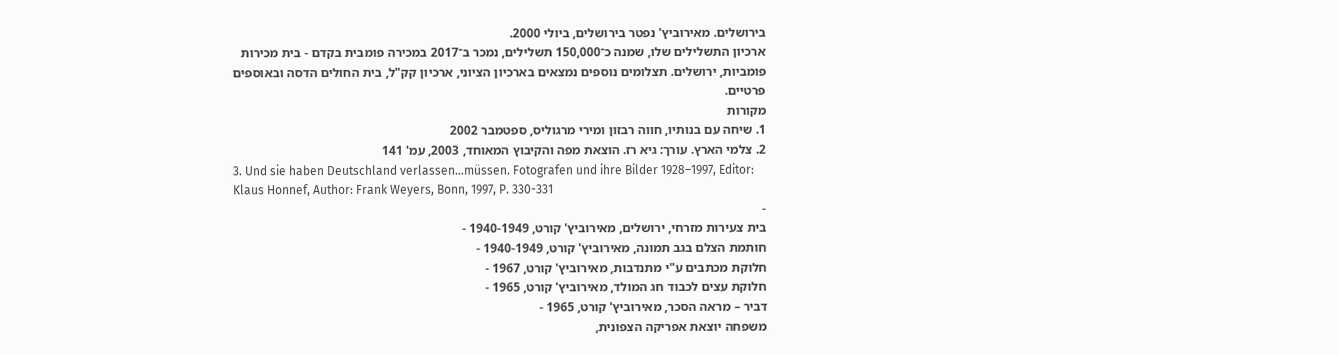בירושלים. מאירוביץ' נפטר בירושלים, ביולי 2000.
ארכיון התשלילים שלו, שמנה כ־150,000 תשלילים, נמכר ב־2017 במכירה פומבית בקדם - בית מכירות פומביות, ירושלים. תצלומים נוספים נמצאים בארכיון הציוני, ארכיון קק"ל, בית החולים הדסה ובאוספים פרטיים.
מקורות
1. שיחה עם בנותיו, חווה רבזון ומירי מרגוליס, ספטמבר 2002
2. צלמי הארץ. עורך: גיא רז. הוצאת מפה והקיבוץ המאוחד, 2003, עמ' 141
3. Und sie haben Deutschland verlassen...müssen. Fotografen und ihre Bilder 1928–1997, Editor: Klaus Honnef, Author: Frank Weyers, Bonn, 1997, P. 330-331
-
בית צעירות מזרחי, ירושלים, מאירוביץ' קורט, 1940-1949 -
חותמת הצלם בגב תמונה, מאירוביץ' קורט, 1940-1949 -
חלוקת מכתבים ע"י מתנדבות, מאירוביץ' קורט, 1967 -
חלוקת עצים לכבוד חג המולד, מאירוביץ' קורט, 1965 -
דביר – מראה הסכר, מאירוביץ' קורט, 1965 -
משפחה יוצאת אפריקה הצפונית,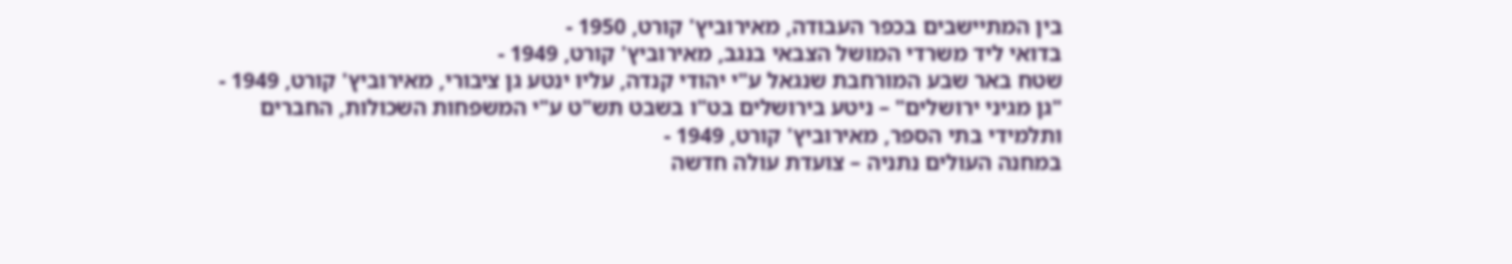בין המתיישבים בכפר העבודה, מאירוביץ' קורט, 1950 -
בדואי ליד משרדי המושל הצבאי בנגב, מאירוביץ' קורט, 1949 -
שטח באר שבע המורחבת שנגאל ע"י יהודי קנדה, עליו ינטע גן ציבורי, מאירוביץ' קורט, 1949 -
"גן מגיני ירושלים" – ניטע בירושלים בט"ו בשבט תש"ט ע"י המשפחות השכולות, החברים ותלמידי בתי הספר, מאירוביץ' קורט, 1949 -
במחנה העולים נתניה – צועדת עולה חדשה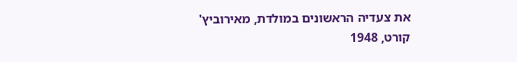את צעדיה הראשונים במולדת, מאירוביץ' קורט, 1948